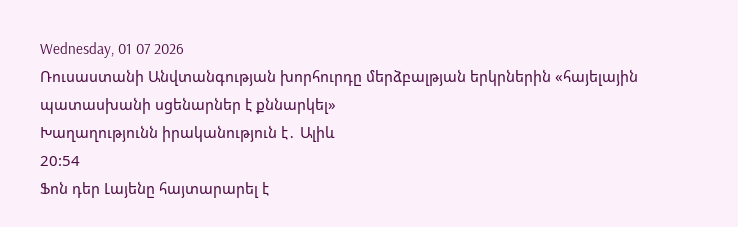Wednesday, 01 07 2026
Ռուսաստանի Անվտանգության խորհուրդը մերձբալթյան երկրներին «հայելային պատասխանի սցենարներ է քննարկել»
Խաղաղությունն իրականություն է․ Ալիև
20:54
Ֆոն դեր Լայենը հայտարարել է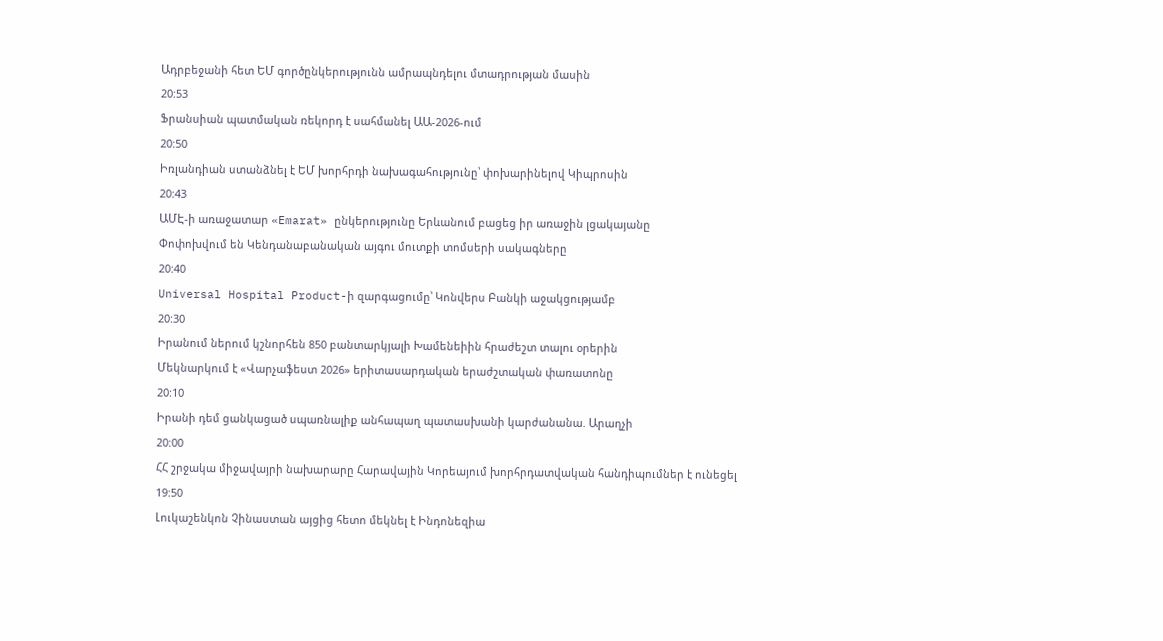Ադրբեջանի հետ ԵՄ գործընկերությունն ամրապնդելու մտադրության մասին
20:53
Ֆրանսիան պատմական ռեկորդ է սահմանել ԱԱ-2026-ում
20:50
Իռլանդիան ստանձնել է ԵՄ խորհրդի նախագահությունը՝ փոխարինելով Կիպրոսին
20:43
ԱՄԷ-ի առաջատար «Emarat» ընկերությունը Երևանում բացեց իր առաջին լցակայանը
Փոփոխվում են Կենդանաբանական այգու մուտքի տոմսերի սակագները
20:40
Universal Hospital Product-ի զարգացումը՝ Կոնվերս Բանկի աջակցությամբ
20:30
Իրանում ներում կշնորհեն 850 բանտարկյալի Խամենեիին հրաժեշտ տալու օրերին
Մեկնարկում է «Վարչաֆեստ 2026» երիտասարդական երաժշտական փառատոնը
20:10
Իրանի դեմ ցանկացած սպառնալիք անհապաղ պատասխանի կարժանանա. Արաղչի
20:00
ՀՀ շրջակա միջավայրի նախարարը Հարավային Կորեայում խորհրդատվական հանդիպումներ է ունեցել
19:50
Լուկաշենկոն Չինաստան այցից հետո մեկնել է Ինդոնեզիա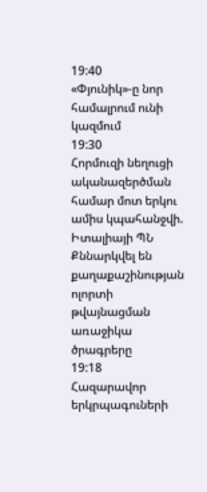19:40
«Փյունիկ»-ը նոր համալրում ունի կազմում
19:30
Հորմուզի նեղուցի ականազերծման համար մոտ երկու ամիս կպահանջվի. Իտալիայի ՊՆ
Քննարկվել են քաղաքաշինության ոլորտի թվայնացման առաջիկա ծրագրերը
19:18
Հազարավոր երկրպագուների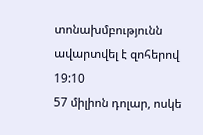տոնախմբությունն ավարտվել է զոհերով
19:10
57 միլիոն դոլար, ոսկե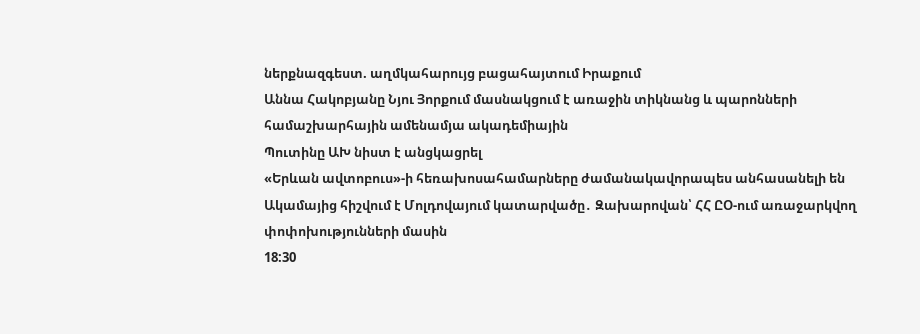ներքնազգեստ. աղմկահարույց բացահայտում Իրաքում
Աննա Հակոբյանը Նյու Յորքում մասնակցում է առաջին տիկնանց և պարոնների համաշխարհային ամենամյա ակադեմիային
Պուտինը ԱԽ նիստ է անցկացրել
«Երևան ավտոբուս»-ի հեռախոսահամարները ժամանակավորապես անհասանելի են
Ակամայից հիշվում է Մոլդովայում կատարվածը․ Զախարովան՝ ՀՀ ԸՕ-ում առաջարկվող փոփոխությունների մասին
18:30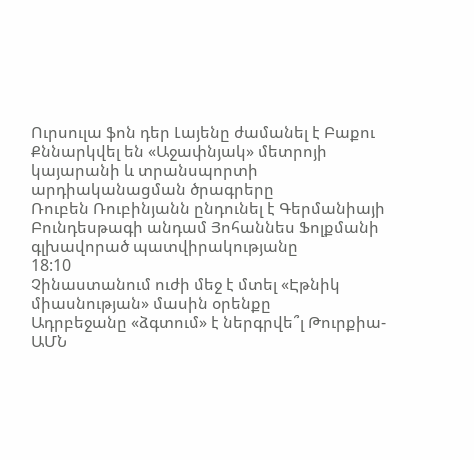Ուրսուլա ֆոն դեր Լայենը ժամանել է Բաքու
Քննարկվել են «Աջափնյակ» մետրոյի կայարանի և տրանսպորտի արդիականացման ծրագրերը
Ռուբեն Ռուբինյանն ընդունել է Գերմանիայի Բունդեսթագի անդամ Յոհաննես Ֆոլքմանի գլխավորած պատվիրակությանը
18:10
Չինաստանում ուժի մեջ է մտել «Էթնիկ միասնության» մասին օրենքը
Ադրբեջանը «ձգտում» է ներգրվե՞լ Թուրքիա-ԱՄՆ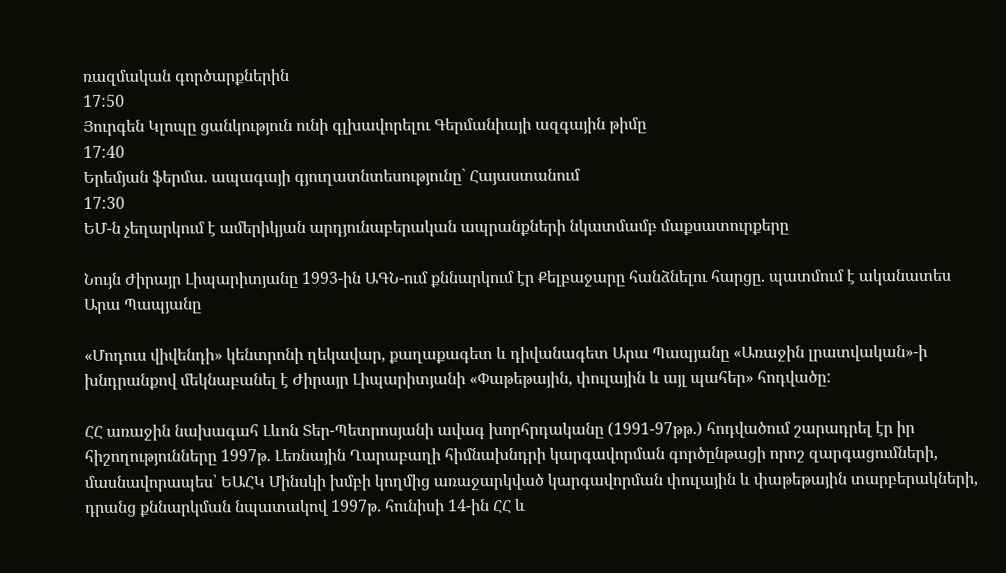ռազմական գործարքներին
17:50
Յուրգեն Կլոպը ցանկություն ունի գլխավորելու Գերմանիայի ազգային թիմը
17:40
Երեմյան ֆերմա. ապագայի գյուղատնտեսությունը` Հայաստանում
17:30
ԵՄ-ն չեղարկում է ամերիկյան արդյունաբերական ապրանքների նկատմամբ մաքսատուրքերը

Նույն Ժիրայր Լիպարիտյանը 1993-ին ԱԳՆ-ում քննարկում էր Քելբաջարը հանձնելու հարցը. պատմում է ականատես Արա Պապյանը

«Մոդուս վիվենդի» կենտրոնի ղեկավար, քաղաքագետ և դիվանագետ Արա Պապյանը «Առաջին լրատվական»-ի խնդրանքով մեկնաբանել է Ժիրայր Լիպարիտյանի «Փաթեթային, փուլային և այլ պահեր» հոդվածը:

ՀՀ առաջին նախագահ Լևոն Տեր-Պետրոսյանի ավագ խորհրդականը (1991-97թթ.) հոդվածում շարադրել էր իր հիշողությունները 1997թ. Լեռնային Ղարաբաղի հիմնախնդրի կարգավորման գործընթացի որոշ զարգացումների, մասնավորապես՝ ԵԱՀԿ Մինսկի խմբի կողմից առաջարկված կարգավորման փուլային և փաթեթային տարբերակների, դրանց քննարկման նպատակով 1997թ. հունիսի 14-ին ՀՀ և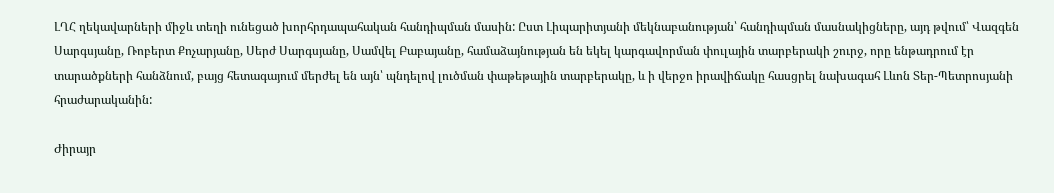ԼՂՀ ղեկավարների միջև տեղի ունեցած խորհրդապահական հանդիպման մասին: Ըստ Լիպարիտյանի մեկնաբանության՝ հանդիպման մասնակիցները, այդ թվում՝ Վազգեն Սարգսյանը, Ռոբերտ Քոչարյանը, Սերժ Սարգսյանը, Սամվել Բաբայանը, համաձայնության են եկել կարգավորման փուլային տարբերակի շուրջ, որը ենթադրում էր տարածքների հանձնում, բայց հետագայում մերժել են այն՝ պնդելով լուծման փաթեթային տարբերակը, և ի վերջո իրավիճակը հասցրել նախագահ Լևոն Տեր-Պետրոսյանի հրաժարականին:

Ժիրայր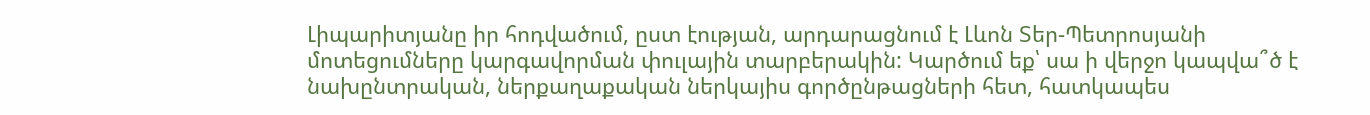Լիպարիտյանը իր հոդվածում, ըստ էության, արդարացնում է Լևոն Տեր-Պետրոսյանի մոտեցումները կարգավորման փուլային տարբերակին: Կարծում եք՝ սա ի վերջո կապվա՞ծ է նախընտրական, ներքաղաքական ներկայիս գործընթացների հետ, հատկապես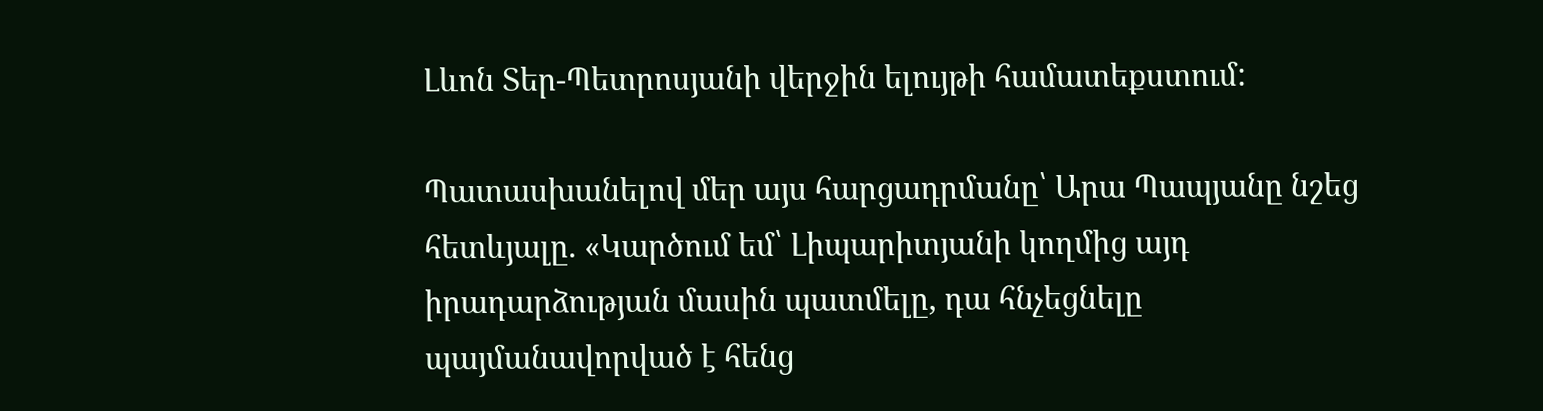Լևոն Տեր-Պետրոսյանի վերջին ելույթի համատեքստում:

Պատասխանելով մեր այս հարցադրմանը՝ Արա Պապյանը նշեց հետևյալը. «Կարծում եմ՝ Լիպարիտյանի կողմից այդ իրադարձության մասին պատմելը, դա հնչեցնելը պայմանավորված է հենց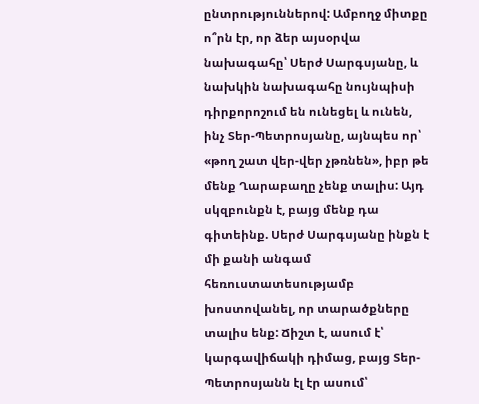ընտրություններով: Ամբողջ միտքը ո՞րն էր, որ ձեր այսօրվա նախագահը՝ Սերժ Սարգսյանը, և նախկին նախագահը նույնպիսի դիրքորոշում են ունեցել և ունեն, ինչ Տեր-Պետրոսյանը, այնպես որ՝ «թող շատ վեր-վեր չթռնեն», իբր թե մենք Ղարաբաղը չենք տալիս: Այդ սկզբունքն է, բայց մենք դա գիտեինք. Սերժ Սարգսյանը ինքն է մի քանի անգամ հեռուստատեսությամբ խոստովանել, որ տարածքները տալիս ենք: Ճիշտ է, ասում է՝ կարգավիճակի դիմաց, բայց Տեր-Պետրոսյանն էլ էր ասում՝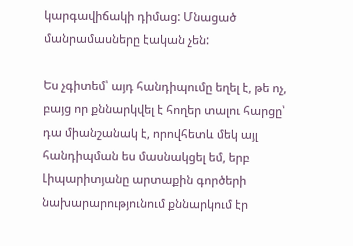կարգավիճակի դիմաց: Մնացած մանրամասները էական չեն:

Ես չգիտեմ՝ այդ հանդիպումը եղել է, թե ոչ, բայց որ քննարկվել է հողեր տալու հարցը՝ դա միանշանակ է, որովհետև մեկ այլ հանդիպման ես մասնակցել եմ, երբ Լիպարիտյանը արտաքին գործերի նախարարությունում քննարկում էր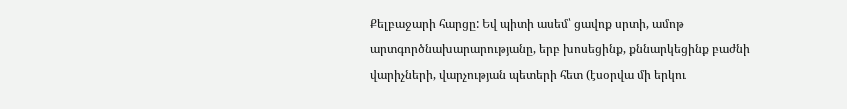Քելբաջարի հարցը: Եվ պիտի ասեմ՝ ցավոք սրտի, ամոթ արտգործնախարարությանը, երբ խոսեցինք, քննարկեցինք բաժնի վարիչների, վարչության պետերի հետ (էսօրվա մի երկու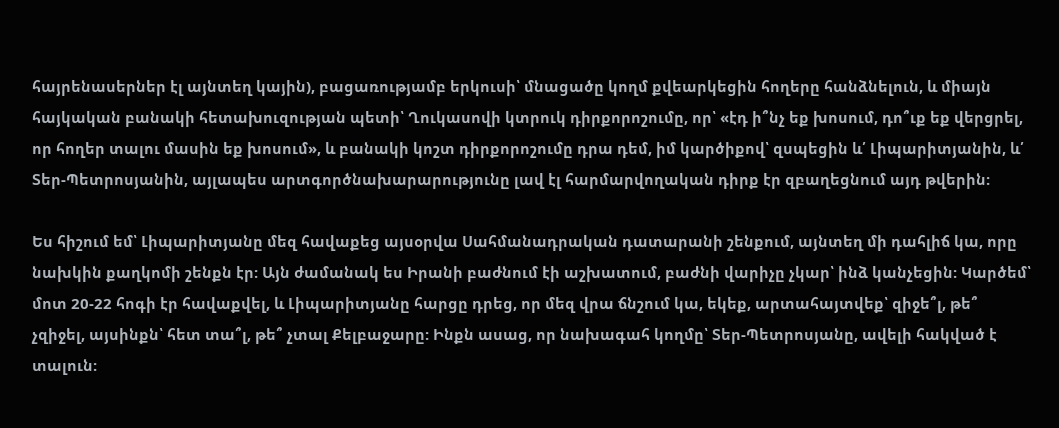հայրենասերներ էլ այնտեղ կային), բացառությամբ երկուսի՝ մնացածը կողմ քվեարկեցին հողերը հանձնելուն, և միայն հայկական բանակի հետախուզության պետի՝ Ղուկասովի կտրուկ դիրքորոշումը, որ՝ «էդ ի՞նչ եք խոսում, դո՞ւք եք վերցրել, որ հողեր տալու մասին եք խոսում», և բանակի կոշտ դիրքորոշումը դրա դեմ, իմ կարծիքով՝ զսպեցին և՛ Լիպարիտյանին, և՛ Տեր-Պետրոսյանին, այլապես արտգործնախարարությունը լավ էլ հարմարվողական դիրք էր զբաղեցնում այդ թվերին:

Ես հիշում եմ՝ Լիպարիտյանը մեզ հավաքեց այսօրվա Սահմանադրական դատարանի շենքում, այնտեղ մի դահլիճ կա, որը նախկին քաղկոմի շենքն էր: Այն ժամանակ ես Իրանի բաժնում էի աշխատում, բաժնի վարիչը չկար՝ ինձ կանչեցին: Կարծեմ՝ մոտ 20-22 հոգի էր հավաքվել, և Լիպարիտյանը հարցը դրեց, որ մեզ վրա ճնշում կա, եկեք, արտահայտվեք՝ զիջե՞լ, թե՞ չզիջել, այսինքն՝ հետ տա՞լ, թե՞ չտալ Քելբաջարը: Ինքն ասաց, որ նախագահ կողմը՝ Տեր-Պետրոսյանը, ավելի հակված է տալուն: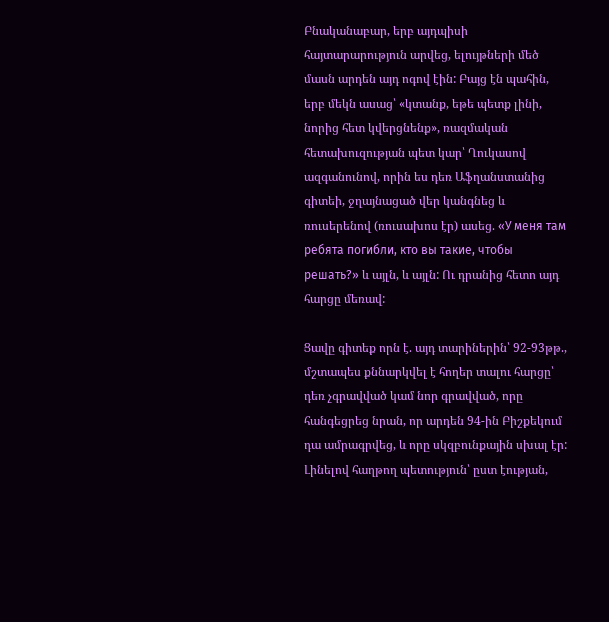Բնականաբար, երբ այդպիսի հայտարարություն արվեց, ելույթների մեծ մասն արդեն այդ ոգով էին: Բայց էն պահին, երբ մեկն ասաց՝ «կտանք, եթե պետք լինի, նորից հետ կվերցնենք», ռազմական հետախուզության պետ կար՝ Ղուկասով ազգանունով, որին ես դեռ Աֆղանստանից գիտեի, ջղայնացած վեր կանգնեց և ռուսերենով (ռուսախոս էր) ասեց. «У меня там ребята погибли, кто вы такие, чтобы решать?» և այլն, և այլն: Ու դրանից հետո այդ հարցը մեռավ:

Ցավը գիտեք որն է. այդ տարիներին՝ 92-93թթ., մշտապես քննարկվել է հողեր տալու հարցը՝ դեռ չգրավված կամ նոր գրավված, որը հանգեցրեց նրան, որ արդեն 94-ին Բիշքեկում դա ամրագրվեց, և որը սկզբունքային սխալ էր: Լինելով հաղթող պետություն՝ ըստ էության,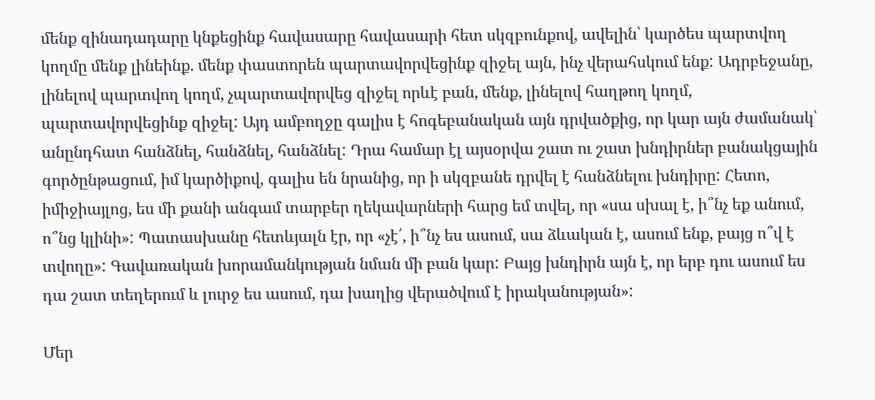մենք զինադադարը կնքեցինք հավասարը հավասարի հետ սկզբունքով, ավելին՝ կարծես պարտվող կողմը մենք լինեինք. մենք փաստորեն պարտավորվեցինք զիջել այն, ինչ վերահսկում ենք: Ադրբեջանը, լինելով պարտվող կողմ, չպարտավորվեց զիջել որևէ բան, մենք, լինելով հաղթող կողմ, պարտավորվեցինք զիջել: Այդ ամբողջը գալիս է հոգեբանական այն դրվածքից, որ կար այն ժամանակ՝ անընդհատ հանձնել, հանձնել, հանձնել: Դրա համար էլ այսօրվա շատ ու շատ խնդիրներ բանակցային գործընթացում, իմ կարծիքով, գալիս են նրանից, որ ի սկզբանե դրվել է հանձնելու խնդիրը: Հետո, իմիջիայլոց, ես մի քանի անգամ տարբեր ղեկավարների հարց եմ տվել, որ «սա սխալ է, ի՞նչ եք անում, ո՞նց կլինի»: Պատասխանը հետևյալն էր, որ «չէ՛, ի՞նչ ես ասում, սա ձևական է, ասում ենք, բայց ո՞վ է տվողը»: Գավառական խորամանկության նման մի բան կար: Բայց խնդիրն այն է, որ երբ դու ասում ես դա շատ տեղերում և լուրջ ես ասում, դա խաղից վերածվում է իրականության»:

Մեր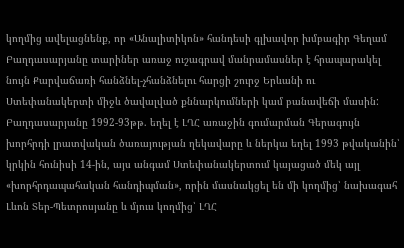կողմից ավելացնենք, որ «Անալիտիկոն» հանդեսի գլխավոր խմբագիր Գեղամ Բաղդասարյանը տարիներ առաջ ուշագրավ մանրամասներ է հրապարակել նույն Քարվաճառի հանձնել-չհանձնելու հարցի շուրջ Երևանի ու Ստեփանակերտի միջև ծավալված քննարկումների կամ բանավեճի մասին: Բաղդասարյանը 1992-93թթ. եղել է ԼՂՀ առաջին գումարման Գերագույն խորհրդի լրատվական ծառայության ղեկավարը և ներկա եղել 1993 թվականին՝ կրկին հունիսի 14-ին, այս անգամ Ստեփանակերտում կայացած մեկ այլ «խորհրդապահական հանդիպման», որին մասնակցել են մի կողմից՝ նախագահ Լևոն Տեր-Պետրոսյանը և մյուս կողմից՝ ԼՂՀ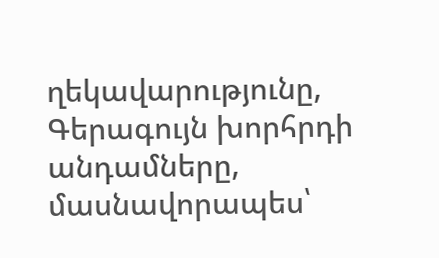ղեկավարությունը, Գերագույն խորհրդի անդամները, մասնավորապես՝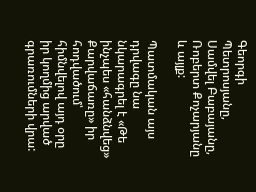Գեորգի Պետրոսյանը, Սամվել Բաբայանը, Ռոբերտ Քոչարյանը և այլք:

Պատմական այս դրվագը նա նկարագրել է «Թե ինչպես «հանձնվեց» Քարվաճառը» իր հոդվածում՝ հիմնվելով այդ օրը իր կողմից արված գրառումների վրա: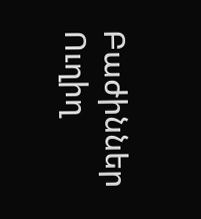Բաժիններ
Ուղիղ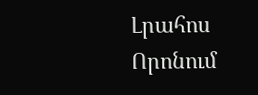Լրահոս
Որոնում